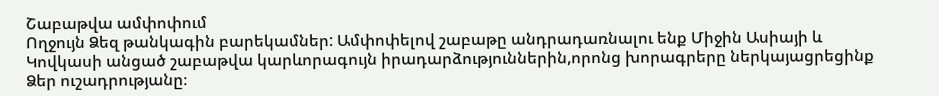Շաբաթվա ամփոփում
Ողջույն Ձեզ թանկագին բարեկամներ: Ամփոփելով շաբաթը անդրադառնալու ենք Միջին Ասիայի և Կովկասի անցած շաբաթվա կարևորագույն իրադարձություններին,որոնց խորագրերը ներկայացրեցինք Ձեր ուշադրությանը։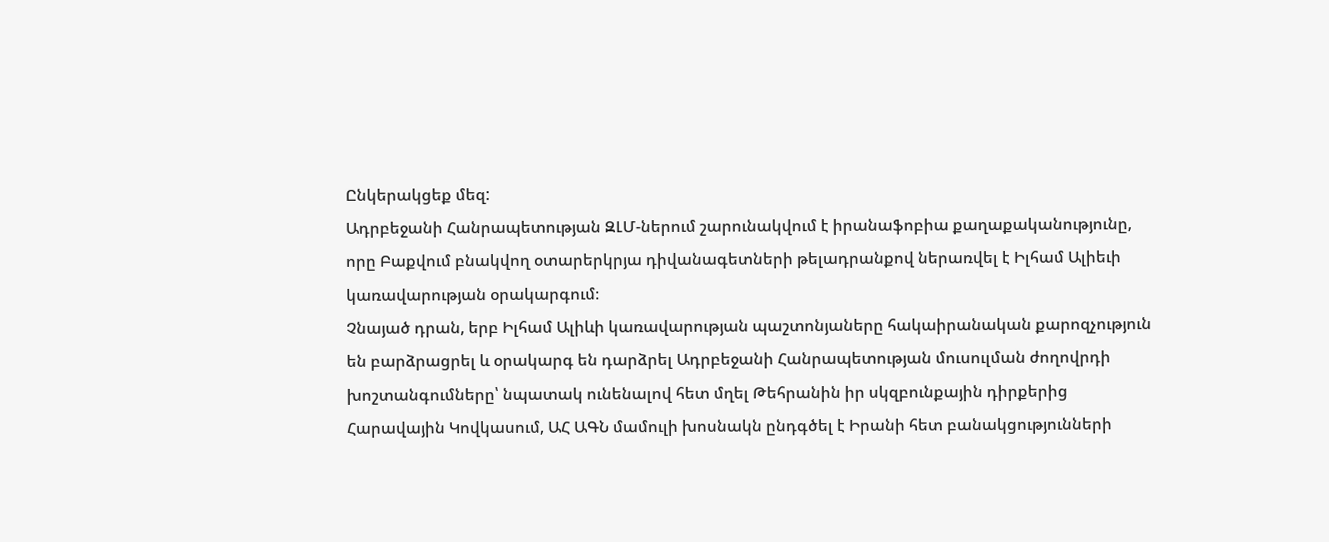Ընկերակցեք մեզ:
Ադրբեջանի Հանրապետության ԶԼՄ-ներում շարունակվում է իրանաֆոբիա քաղաքականությունը, որը Բաքվում բնակվող օտարերկրյա դիվանագետների թելադրանքով ներառվել է Իլհամ Ալիեւի կառավարության օրակարգում։
Չնայած դրան, երբ Իլհամ Ալիևի կառավարության պաշտոնյաները հակաիրանական քարոզչություն են բարձրացրել և օրակարգ են դարձրել Ադրբեջանի Հանրապետության մուսուլման ժողովրդի խոշտանգումները՝ նպատակ ունենալով հետ մղել Թեհրանին իր սկզբունքային դիրքերից Հարավային Կովկասում, ԱՀ ԱԳՆ մամուլի խոսնակն ընդգծել է Իրանի հետ բանակցությունների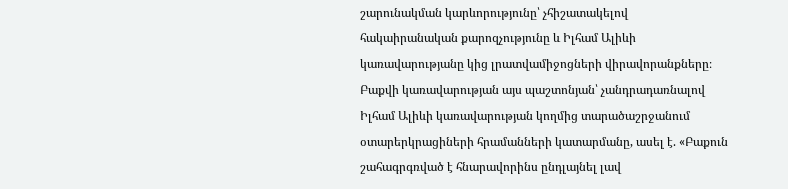շարունակման կարևորությունը՝ չհիշատակելով հակաիրանական քարոզչությունը և Իլհամ Ալիևի կառավարությանը կից լրատվամիջոցների վիրավորանքները։
Բաքվի կառավարության այս պաշտոնյան՝ չանդրադառնալով Իլհամ Ալիևի կառավարության կողմից տարածաշրջանում օտարերկրացիների հրամանների կատարմանը, ասել է. «Բաքուն շահագրգռված է հնարավորինս ընդլայնել լավ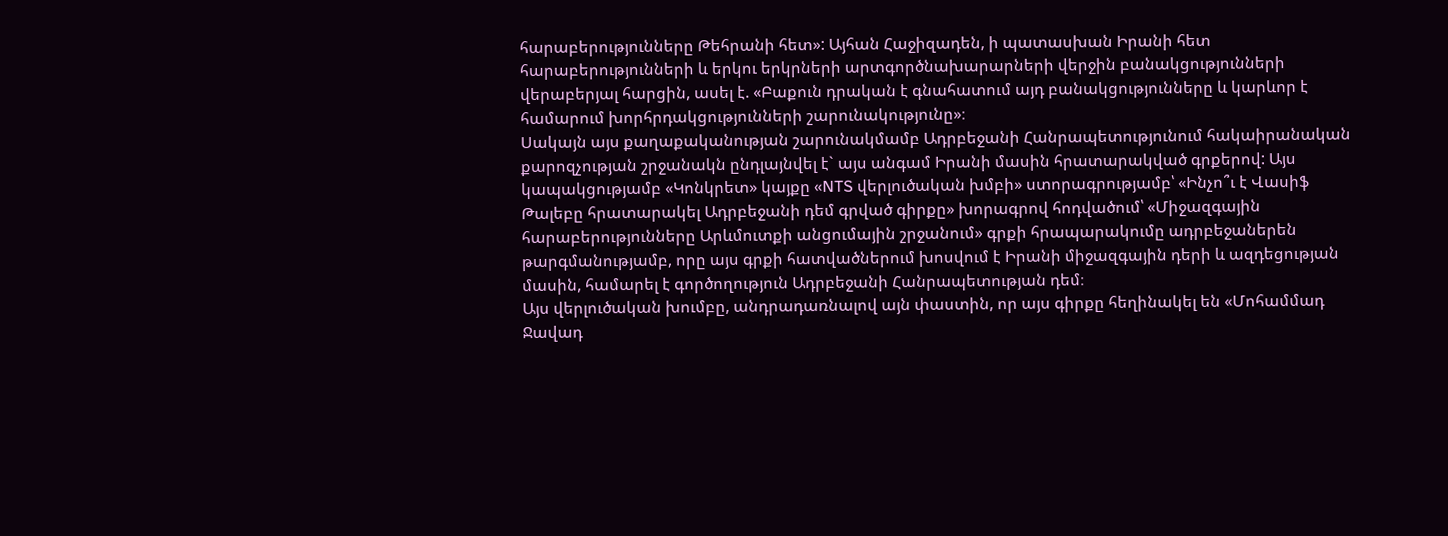հարաբերությունները Թեհրանի հետ»: Այհան Հաջիզադեն, ի պատասխան Իրանի հետ հարաբերությունների և երկու երկրների արտգործնախարարների վերջին բանակցությունների վերաբերյալ հարցին, ասել է. «Բաքուն դրական է գնահատում այդ բանակցությունները և կարևոր է համարում խորհրդակցությունների շարունակությունը»։
Սակայն այս քաղաքականության շարունակմամբ Ադրբեջանի Հանրապետությունում հակաիրանական քարոզչության շրջանակն ընդլայնվել է` այս անգամ Իրանի մասին հրատարակված գրքերով: Այս կապակցությամբ «Կոնկրետ» կայքը «NTS վերլուծական խմբի» ստորագրությամբ՝ «Ինչո՞ւ է Վասիֆ Թալեբը հրատարակել Ադրբեջանի դեմ գրված գիրքը» խորագրով հոդվածում՝ «Միջազգային հարաբերությունները Արևմուտքի անցումային շրջանում» գրքի հրապարակումը ադրբեջաներեն թարգմանությամբ, որը այս գրքի հատվածներում խոսվում է Իրանի միջազգային դերի և ազդեցության մասին, համարել է գործողություն Ադրբեջանի Հանրապետության դեմ։
Այս վերլուծական խումբը, անդրադառնալով այն փաստին, որ այս գիրքը հեղինակել են «Մոհամմադ Ջավադ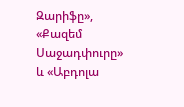Զարիֆը», «Քազեմ Սաջադփուրը» և «Աբդոլա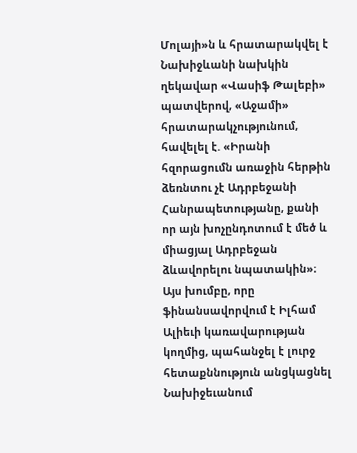Մոլայի»ն և հրատարակվել է Նախիջևանի նախկին ղեկավար «Վասիֆ Թալեբի» պատվերով, «Աջամի» հրատարակչությունում, հավելել է. «Իրանի հզորացումն առաջին հերթին ձեռնտու չէ Ադրբեջանի Հանրապետությանը, քանի որ այն խոչընդոտում է մեծ և միացյալ Ադրբեջան ձևավորելու նպատակին»։ Այս խումբը, որը ֆինանսավորվում է Իլհամ Ալիեւի կառավարության կողմից, պահանջել է լուրջ հետաքննություն անցկացնել Նախիջեւանում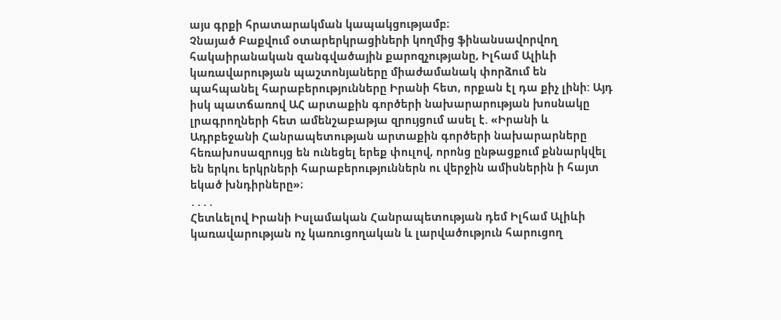այս գրքի հրատարակման կապակցությամբ։
Չնայած Բաքվում օտարերկրացիների կողմից ֆինանսավորվող հակաիրանական զանգվածային քարոզչությանը, Իլհամ Ալիևի կառավարության պաշտոնյաները միաժամանակ փորձում են պահպանել հարաբերությունները Իրանի հետ, որքան էլ դա քիչ լինի: Այդ իսկ պատճառով ԱՀ արտաքին գործերի նախարարության խոսնակը լրագրողների հետ ամենշաբաթյա զրույցում ասել է. «Իրանի և Ադրբեջանի Հանրապետության արտաքին գործերի նախարարները հեռախոսազրույց են ունեցել երեք փուլով, որոնց ընթացքում քննարկվել են երկու երկրների հարաբերություններն ու վերջին ամիսներին ի հայտ եկած խնդիրները»։
․․․․
Հետևելով Իրանի Իսլամական Հանրապետության դեմ Իլհամ Ալիևի կառավարության ոչ կառուցողական և լարվածություն հարուցող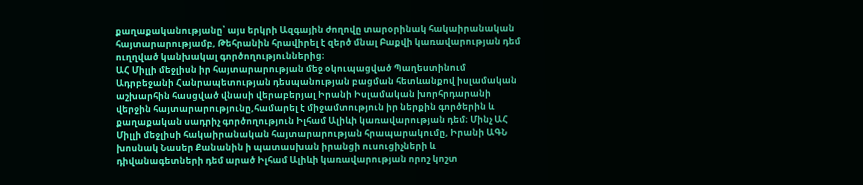քաղաքականությանը՝ այս երկրի Ազգային ժողովը տարօրինակ հակաիրանական հայտարարությամբ, Թեհրանին հրավիրել է զերծ մնալ Բաքվի կառավարության դեմ ուղղված կանխակալ գործողություններից։
ԱՀ Միլլի մեջլիսն իր հայտարարության մեջ օկուպացված Պաղեստինում Ադրբեջանի Հանրապետության դեսպանության բացման հետևանքով իսլամական աշխարհին հասցված վնասի վերաբերյալ Իրանի Իսլամական խորհրդարանի վերջին հայտարարությունը,համարել է միջամտություն իր ներքին գործերին և քաղաքական սադրիչ գործողություն Իլհամ Ալիևի կառավարության դեմ։ Մինչ ԱՀ Միլլի մեջլիսի հակաիրանական հայտարարության հրապարակումը, Իրանի ԱԳՆ խոսնակ Նասեր Քանանին ի պատասխան իրանցի ուսուցիչների և դիվանագետների դեմ արած Իլհամ Ալիևի կառավարության որոշ կոշտ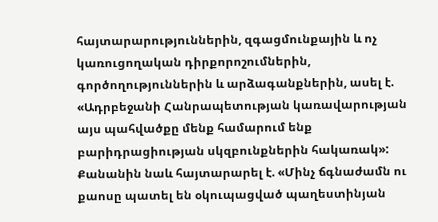հայտարարություններին, զգացմունքային և ոչ կառուցողական դիրքորոշումներին, գործողություններին և արձագանքներին, ասել է. «Ադրբեջանի Հանրապետության կառավարության այս պահվածքը մենք համարում ենք բարիդրացիության սկզբունքներին հակառակ»: Քանանին նաև հայտարարել է. «Մինչ ճգնաժամն ու քաոսը պատել են օկուպացված պաղեստինյան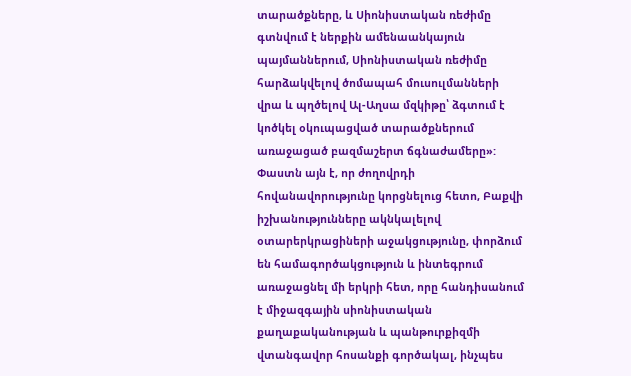տարածքները, և Սիոնիստական ռեժիմը գտնվում է ներքին ամենաանկայուն պայմաններում, Սիոնիստական ռեժիմը հարձակվելով ծոմապահ մուսուլմանների վրա և պղծելով Ալ-Աղսա մզկիթը՝ ձգտում է կոծկել օկուպացված տարածքներում առաջացած բազմաշերտ ճգնաժամերը»:
Փաստն այն է, որ ժողովրդի հովանավորությունը կորցնելուց հետո, Բաքվի իշխանությունները ակնկալելով օտարերկրացիների աջակցությունը, փորձում են համագործակցություն և ինտեգրում առաջացնել մի երկրի հետ, որը հանդիսանում է միջազգային սիոնիստական քաղաքականության և պանթուրքիզմի վտանգավոր հոսանքի գործակալ, ինչպես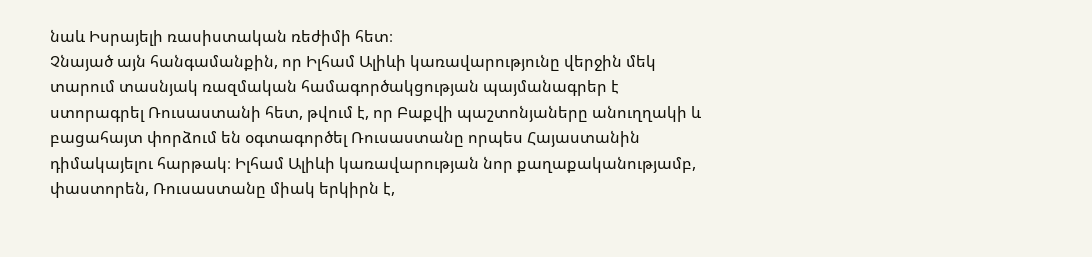նաև Իսրայելի ռասիստական ռեժիմի հետ։
Չնայած այն հանգամանքին, որ Իլհամ Ալիևի կառավարությունը վերջին մեկ տարում տասնյակ ռազմական համագործակցության պայմանագրեր է ստորագրել Ռուսաստանի հետ, թվում է, որ Բաքվի պաշտոնյաները անուղղակի և բացահայտ փորձում են օգտագործել Ռուսաստանը որպես Հայաստանին դիմակայելու հարթակ։ Իլհամ Ալիևի կառավարության նոր քաղաքականությամբ, փաստորեն, Ռուսաստանը միակ երկիրն է,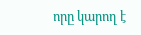որը կարող է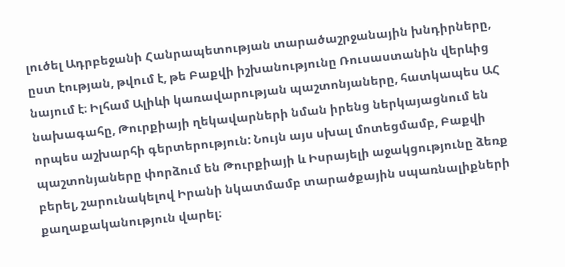լուծել Ադրբեջանի Հանրապետության տարածաշրջանային խնդիրները, ըստ էության, թվում է, թե Բաքվի իշխանությունը Ռուսաստանին վերևից նայում է։ Իլհամ Ալիևի կառավարության պաշտոնյաները, հատկապես ԱՀ նախագահը, Թուրքիայի ղեկավարների նման իրենց ներկայացնում են որպես աշխարհի գերտերություն: Նույն այս սխալ մոտեցմամբ, Բաքվի պաշտոնյաները փորձում են Թուրքիայի և Իսրայելի աջակցությունը ձեռք բերել, շարունակելով Իրանի նկատմամբ տարածքային սպառնալիքների քաղաքականություն վարել։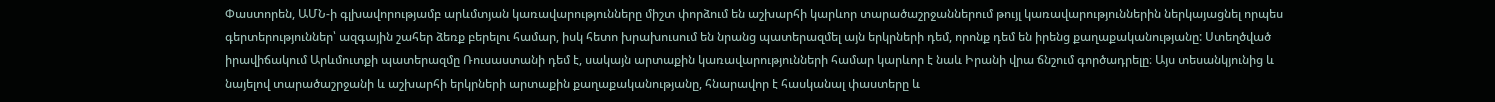Փաստորեն, ԱՄՆ-ի գլխավորությամբ արևմտյան կառավարությունները միշտ փորձում են աշխարհի կարևոր տարածաշրջաններում թույլ կառավարություններին ներկայացնել որպես գերտերություններ՝ ազգային շահեր ձեռք բերելու համար, իսկ հետո խրախուսում են նրանց պատերազմել այն երկրների դեմ, որոնք դեմ են իրենց քաղաքականությանը: Ստեղծված իրավիճակում Արևմուտքի պատերազմը Ռուսաստանի դեմ է, սակայն արտաքին կառավարությունների համար կարևոր է նաև Իրանի վրա ճնշում գործադրելը։ Այս տեսանկյունից և նայելով տարածաշրջանի և աշխարհի երկրների արտաքին քաղաքականությանը, հնարավոր է հասկանալ փաստերը և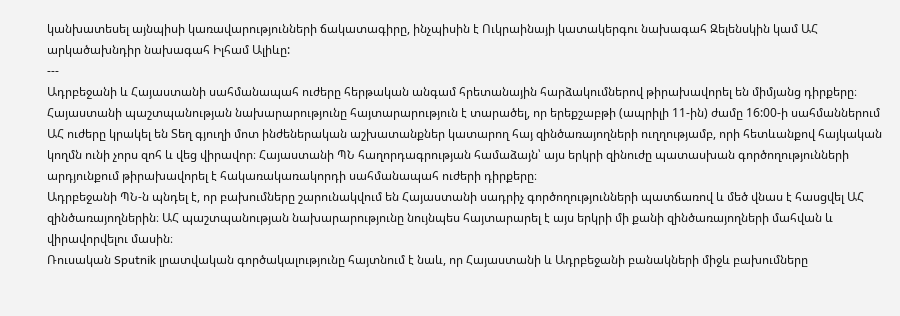կանխատեսել այնպիսի կառավարությունների ճակատագիրը, ինչպիսին է Ուկրաինայի կատակերգու նախագահ Զելենսկին կամ ԱՀ արկածախնդիր նախագահ Իլհամ Ալիևը:
---
Ադրբեջանի և Հայաստանի սահմանապահ ուժերը հերթական անգամ հրետանային հարձակումներով թիրախավորել են միմյանց դիրքերը։
Հայաստանի պաշտպանության նախարարությունը հայտարարություն է տարածել, որ երեքշաբթի (ապրիլի 11-ին) ժամը 16:00-ի սահմաններում ԱՀ ուժերը կրակել են Տեղ գյուղի մոտ ինժեներական աշխատանքներ կատարող հայ զինծառայողների ուղղությամբ, որի հետևանքով հայկական կողմն ունի չորս զոհ և վեց վիրավոր։ Հայաստանի ՊՆ հաղորդագրության համաձայն՝ այս երկրի զինուժը պատասխան գործողությունների արդյունքում թիրախավորել է հակառակառակորդի սահմանապահ ուժերի դիրքերը։
Ադրբեջանի ՊՆ-ն պնդել է, որ բախումները շարունակվում են Հայաստանի սադրիչ գործողությունների պատճառով և մեծ վնաս է հասցվել ԱՀ զինծառայողներին։ ԱՀ պաշտպանության նախարարությունը նույնպես հայտարարել է այս երկրի մի քանի զինծառայողների մահվան և վիրավորվելու մասին։
Ռուսական Sputnik լրատվական գործակալությունը հայտնում է նաև, որ Հայաստանի և Ադրբեջանի բանակների միջև բախումները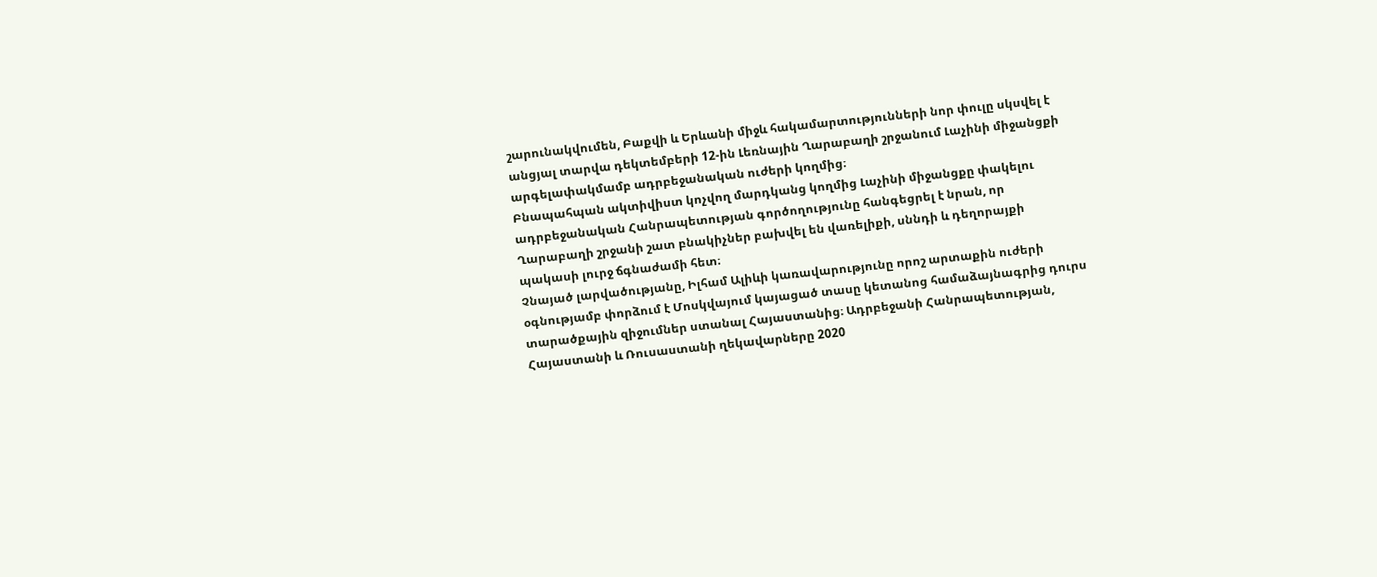շարունակվումեն, Բաքվի և Երևանի միջև հակամարտությունների նոր փուլը սկսվել է անցյալ տարվա դեկտեմբերի 12-ին Լեռնային Ղարաբաղի շրջանում Լաչինի միջանցքի արգելափակմամբ ադրբեջանական ուժերի կողմից։
Բնապահպան ակտիվիստ կոչվող մարդկանց կողմից Լաչինի միջանցքը փակելու ադրբեջանական Հանրապետության գործողությունը հանգեցրել է նրան, որ Ղարաբաղի շրջանի շատ բնակիչներ բախվել են վառելիքի, սննդի և դեղորայքի պակասի լուրջ ճգնաժամի հետ։
Չնայած լարվածությանը, Իլհամ Ալիևի կառավարությունը որոշ արտաքին ուժերի օգնությամբ փորձում է Մոսկվայում կայացած տասը կետանոց համաձայնագրից դուրս տարածքային զիջումներ ստանալ Հայաստանից։ Ադրբեջանի Հանրապետության, Հայաստանի և Ռուսաստանի ղեկավարները 2020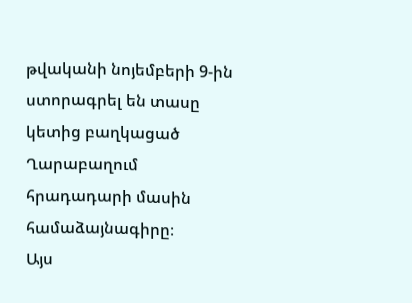թվականի նոյեմբերի 9-ին ստորագրել են տասը կետից բաղկացած Ղարաբաղում հրադադարի մասին համաձայնագիրը։
Այս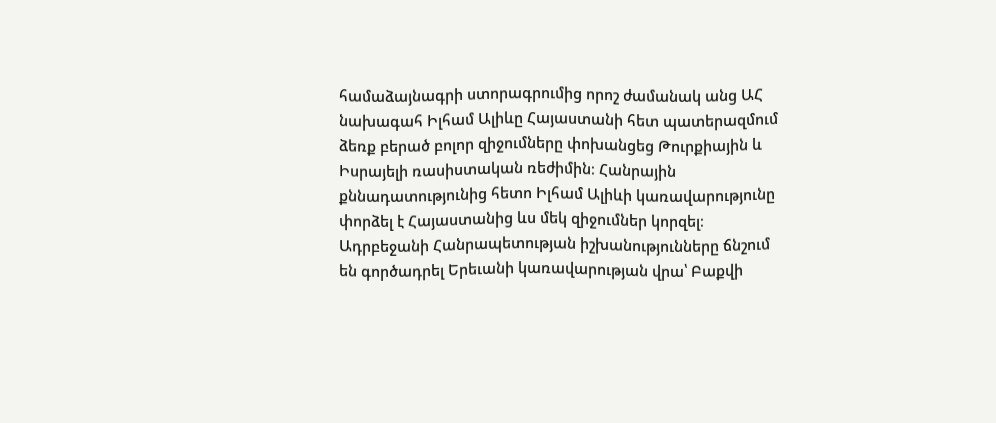համաձայնագրի ստորագրումից որոշ ժամանակ անց ԱՀ նախագահ Իլհամ Ալիևը Հայաստանի հետ պատերազմում ձեռք բերած բոլոր զիջումները փոխանցեց Թուրքիային և Իսրայելի ռասիստական ռեժիմին։ Հանրային քննադատությունից հետո Իլհամ Ալիևի կառավարությունը փորձել է Հայաստանից ևս մեկ զիջումներ կորզել։
Ադրբեջանի Հանրապետության իշխանությունները ճնշում են գործադրել Երեւանի կառավարության վրա՝ Բաքվի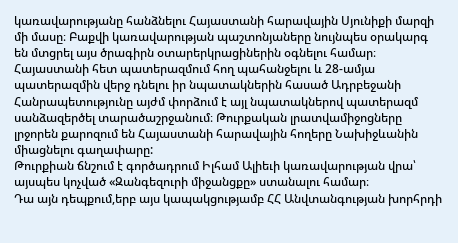կառավարությանը հանձնելու Հայաստանի հարավային Սյունիքի մարզի մի մասը։ Բաքվի կառավարության պաշտոնյաները նույնպես օրակարգ են մտցրել այս ծրագիրն օտարերկրացիներին օգնելու համար։ Հայաստանի հետ պատերազմում հող պահանջելու և 28-ամյա պատերազմին վերջ դնելու իր նպատակներին հասած Ադրբեջանի Հանրապետությունը այժմ փորձում է այլ նպատակներով պատերազմ սանձազերծել տարածաշրջանում։ Թուրքական լրատվամիջոցները լրջորեն քարոզում են Հայաստանի հարավային հողերը Նախիջևանին միացնելու գաղափարը:
Թուրքիան ճնշում է գործադրում Իլհամ Ալիեւի կառավարության վրա՝ այսպես կոչված «Զանգեզուրի միջանցքը» ստանալու համար։
Դա այն դեպքում,երբ այս կապակցությամբ ՀՀ Անվտանգության խորհրդի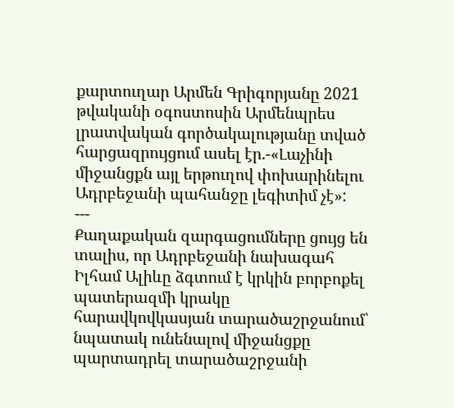քարտուղար Արմեն Գրիգորյանը 2021 թվականի օգոստոսին Արմենպրես լրատվական գործակալությանը տված հարցազրույցում ասել էր.-«Լաչինի միջանցքն այլ երթուղով փոխարինելու Ադրբեջանի պահանջը լեգիտիմ չէ»:
---
Քաղաքական զարգացումները ցույց են տալիս, որ Ադրբեջանի նախագահ Իլհամ Ալիևը ձգտում է կրկին բորբոքել պատերազմի կրակը հարավկովկասյան տարածաշրջանում՝ նպատակ ունենալով միջանցքը պարտադրել տարածաշրջանի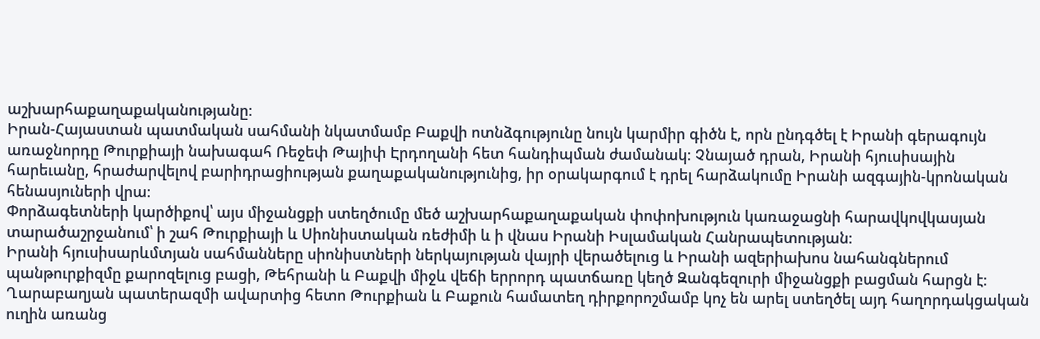աշխարհաքաղաքականությանը։
Իրան-Հայաստան պատմական սահմանի նկատմամբ Բաքվի ոտնձգությունը նույն կարմիր գիծն է, որն ընդգծել է Իրանի գերագույն առաջնորդը Թուրքիայի նախագահ Ռեջեփ Թայիփ Էրդողանի հետ հանդիպման ժամանակ։ Չնայած դրան, Իրանի հյուսիսային հարեւանը, հրաժարվելով բարիդրացիության քաղաքականությունից, իր օրակարգում է դրել հարձակումը Իրանի ազգային-կրոնական հենասյուների վրա։
Փորձագետների կարծիքով՝ այս միջանցքի ստեղծումը մեծ աշխարհաքաղաքական փոփոխություն կառաջացնի հարավկովկասյան տարածաշրջանում՝ ի շահ Թուրքիայի և Սիոնիստական ռեժիմի և ի վնաս Իրանի Իսլամական Հանրապետության։
Իրանի հյուսիսարևմտյան սահմանները սիոնիստների ներկայության վայրի վերածելուց և Իրանի ազերիախոս նահանգներում պանթուրքիզմը քարոզելուց բացի, Թեհրանի և Բաքվի միջև վեճի երրորդ պատճառը կեղծ Զանգեզուրի միջանցքի բացման հարցն է։
Ղարաբաղյան պատերազմի ավարտից հետո Թուրքիան և Բաքուն համատեղ դիրքորոշմամբ կոչ են արել ստեղծել այդ հաղորդակցական ուղին առանց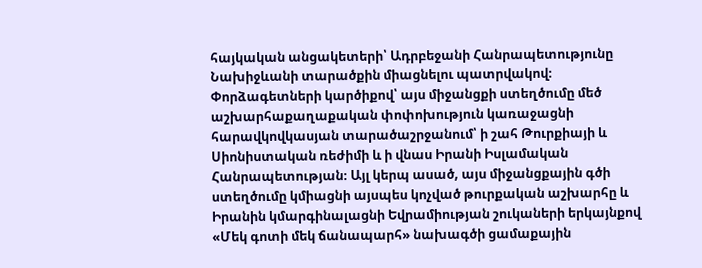հայկական անցակետերի՝ Ադրբեջանի Հանրապետությունը Նախիջևանի տարածքին միացնելու պատրվակով։
Փորձագետների կարծիքով՝ այս միջանցքի ստեղծումը մեծ աշխարհաքաղաքական փոփոխություն կառաջացնի հարավկովկասյան տարածաշրջանում՝ ի շահ Թուրքիայի և Սիոնիստական ռեժիմի և ի վնաս Իրանի Իսլամական Հանրապետության։ Այլ կերպ ասած, այս միջանցքային գծի ստեղծումը կմիացնի այսպես կոչված թուրքական աշխարհը և Իրանին կմարգինալացնի Եվրամիության շուկաների երկայնքով «Մեկ գոտի մեկ ճանապարհ» նախագծի ցամաքային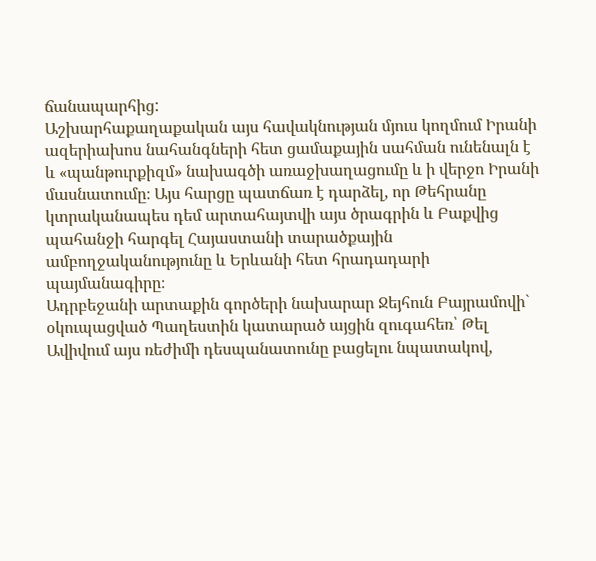ճանապարհից:
Աշխարհաքաղաքական այս հավակնության մյուս կողմում Իրանի ազերիախոս նահանգների հետ ցամաքային սահման ունենալն է և «պանթուրքիզմ» նախագծի առաջխաղացումը և ի վերջո Իրանի մասնատումը։ Այս հարցը պատճառ է դարձել, որ Թեհրանը կտրականապես դեմ արտահայտվի այս ծրագրին և Բաքվից պահանջի հարգել Հայաստանի տարածքային ամբողջականությունը և Երևանի հետ հրադադարի պայմանագիրը։
Ադրբեջանի արտաքին գործերի նախարար Ջեյհուն Բայրամովի` օկուպացված Պաղեստին կատարած այցին զուգահեռ՝ Թել Ավիվում այս ռեժիմի դեսպանատունը բացելու նպատակով,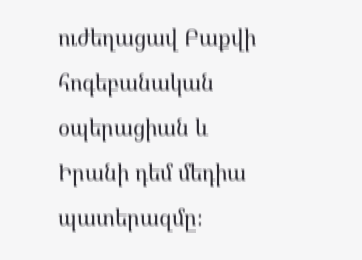ուժեղացավ Բաքվի հոգեբանական օպերացիան և Իրանի դեմ մեդիա պատերազմը։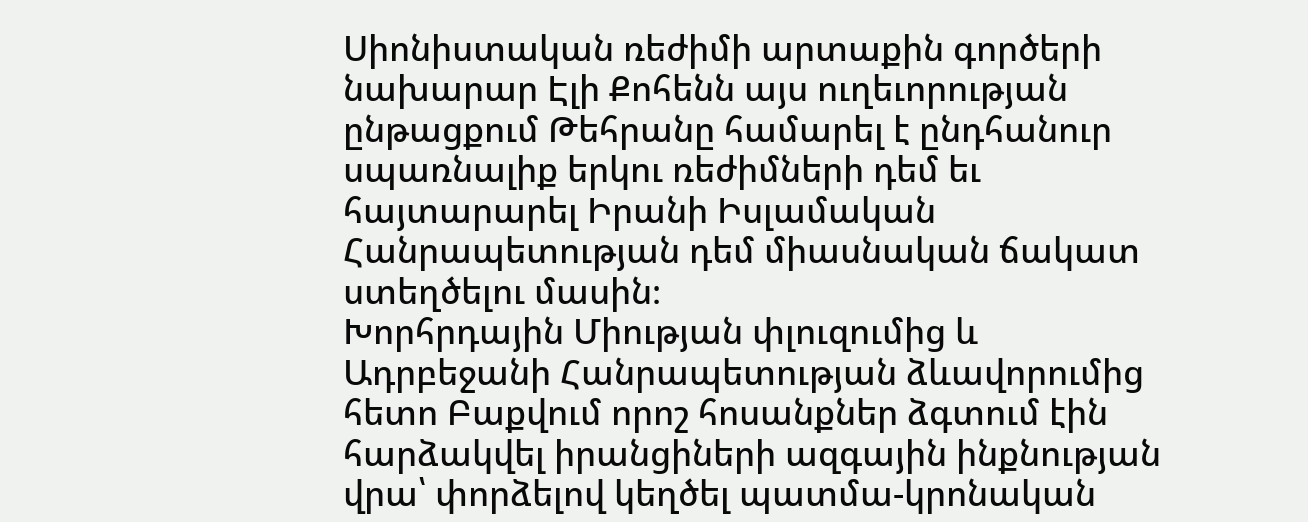Սիոնիստական ռեժիմի արտաքին գործերի նախարար Էլի Քոհենն այս ուղեւորության ընթացքում Թեհրանը համարել է ընդհանուր սպառնալիք երկու ռեժիմների դեմ եւ հայտարարել Իրանի Իսլամական Հանրապետության դեմ միասնական ճակատ ստեղծելու մասին։
Խորհրդային Միության փլուզումից և Ադրբեջանի Հանրապետության ձևավորումից հետո Բաքվում որոշ հոսանքներ ձգտում էին հարձակվել իրանցիների ազգային ինքնության վրա՝ փորձելով կեղծել պատմա-կրոնական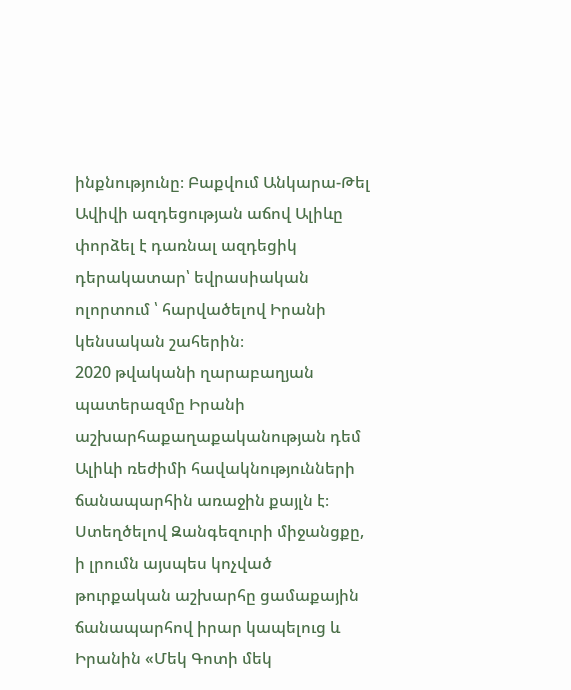ինքնությունը։ Բաքվում Անկարա-Թել Ավիվի ազդեցության աճով Ալիևը փորձել է դառնալ ազդեցիկ դերակատար՝ եվրասիական ոլորտում ՝ հարվածելով Իրանի կենսական շահերին։
2020 թվականի ղարաբաղյան պատերազմը Իրանի աշխարհաքաղաքականության դեմ Ալիևի ռեժիմի հավակնությունների ճանապարհին առաջին քայլն է։ Ստեղծելով Զանգեզուրի միջանցքը, ի լրումն այսպես կոչված թուրքական աշխարհը ցամաքային ճանապարհով իրար կապելուց և Իրանին «Մեկ Գոտի մեկ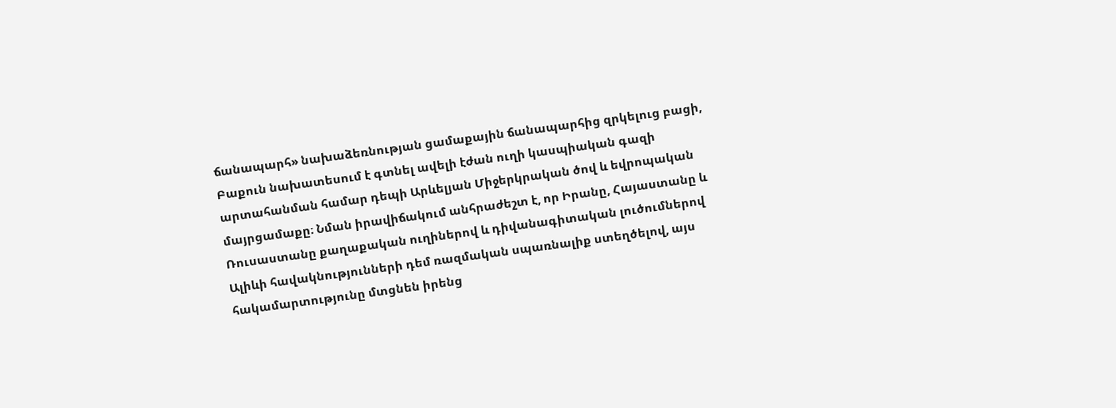ճանապարհ» նախաձեռնության ցամաքային ճանապարհից զրկելուց բացի, Բաքուն նախատեսում է գտնել ավելի էժան ուղի կասպիական գազի արտահանման համար դեպի Արևելյան Միջերկրական ծով և եվրոպական մայրցամաքը։ Նման իրավիճակում անհրաժեշտ է, որ Իրանը, Հայաստանը և Ռուսաստանը քաղաքական ուղիներով և դիվանագիտական լուծումներով Ալիևի հավակնությունների դեմ ռազմական սպառնալիք ստեղծելով, այս հակամարտությունը մտցնեն իրենց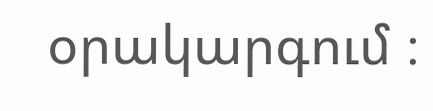օրակարգում ։